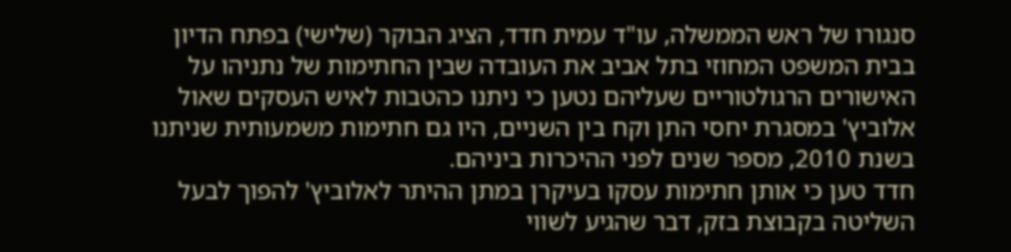סנגורו של ראש הממשלה, עו"ד עמית חדד, הציג הבוקר (שלישי) בפתח הדיון בבית המשפט המחוזי בתל אביב את העובדה שבין החתימות של נתניהו על האישורים הרגולטוריים שעליהם נטען כי ניתנו כהטבות לאיש העסקים שאול אלוביץ' במסגרת יחסי התן וקח בין השניים, היו גם חתימות משמעותית שניתנו בשנת 2010, מספר שנים לפני ההיכרות ביניהם.
חדד טען כי אותן חתימות עסקו בעיקרן במתן ההיתר לאלוביץ' להפוך לבעל השליטה בקבוצת בזק, דבר שהגיע לשווי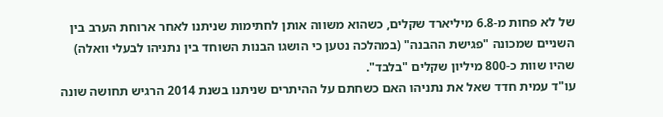של לא פחות מ-6.8 מיליארד שקלים, כשהוא משווה אותן לחתימות שניתנו לאחר ארוחת הערב בין השניים שמכונה "פגישת ההבנה" (במהלכה נטען כי הושגו הבנות השוחד בין נתניהו לבעלי וואלה) שהיו שוות כ-800 מיליון שקלים "בלבד".
עו"ד עמית חדד שאל את נתניהו האם כשחתם על ההיתרים שניתנו בשנת 2014 הרגיש תחושה שונה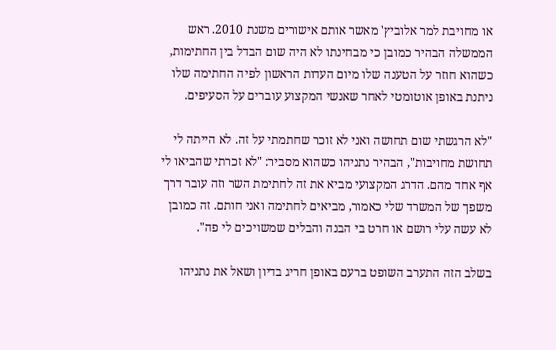או מחויבת למר אלוביץ' מאשר אותם אישורים משנת 2010. ראש הממשלה הבהיר כמובן כי מבחינתו לא היה שום הבדל בין החתימות, כשהוא חוזר על הטענה שלו מיום העדות הראשון לפיה החתימה שלו ניתנת באופן אוטומטי לאחר שאנשי המקצוע עוברים על הסעיפים.

"לא הרגשתי שום תחושה ואני לא זוכר שחתמתי על זה. לא הייתה לי תחושת מחויבות", הבהיר נתניהו כשהוא מסביר: "לא זכרתי שהביאו לי אף אחד מהם. הדרג המקצועי מביא את זה לחתימת השר וזה עובר דרך משפך של המשרד שלי כאמור, מביאים לחתימה ואני חותם. זה כמובן לא עשה עלי רושם או חרט בי הבנה והבלים שמשויכים לי פה".

בשלב הזה התערב השופט ברעם באופן חריג בדיון ושאל את נתניהו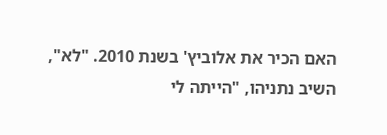האם הכיר את אלוביץ' בשנת 2010. "לא", השיב נתניהו, "הייתה לי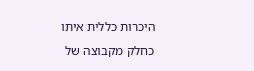היכרות כללית איתו כחלק מקבוצה של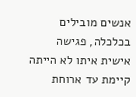אנשים מובילים בכלכלה, פגישה אישית איתו לא הייתה קיימת עד ארוחת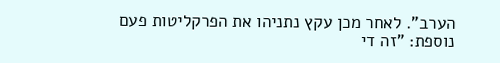הערב". לאחר מכן עקץ נתניהו את הפרקליטות פעם נוספת: "זה די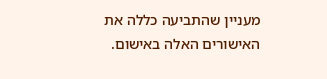מעניין שהתביעה כללה את האישורים האלה באישום.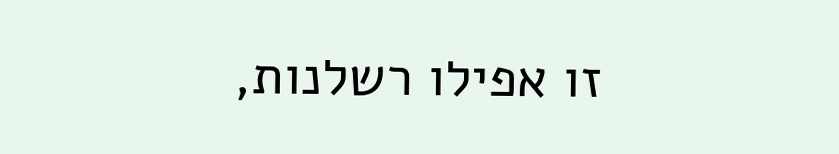זו אפילו רשלנות,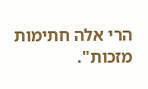הרי אלה חתימות מזכות".